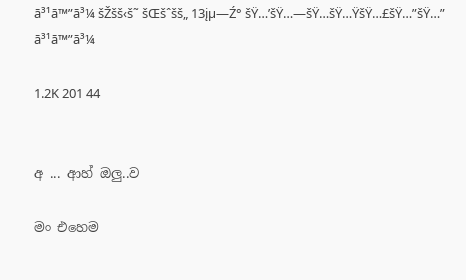ā³¹ā™”ā³¼ šŽšš‹š˜ šŒšˆšš„ 13įµ—Ź° šŸ…’šŸ…—šŸ…šŸ…ŸšŸ…£šŸ…”šŸ…” ā³¹ā™”ā³¼

1.2K 201 44


අ ... ආහ් ඔලු..ව

මං එහෙම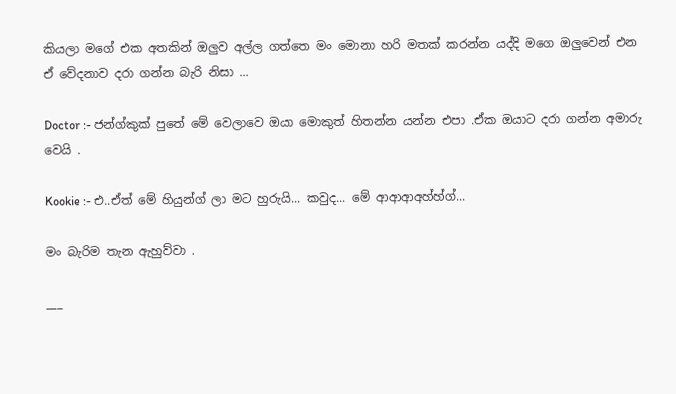කියලා මගේ එක අතකින් ඔලුව අල්ල ගත්තෙ මං මොනා හරි මතක් කරන්න යද්දි මගෙ ඔලුවෙන් එන ඒ වේදනාව දරා ගන්න බැරි නිසා ...

Doctor :- ජන්ග්කුක් පුතේ මේ වෙලාවෙ ඔයා මොකුත් හිතන්න යන්න එපා .ඒක ඔයාට දරා ගන්න අමාරු වෙයි .

Kookie :- එ..ඒත් මේ හියුන්ග් ලා මට හුරුයි... කවුද... මේ ආආආඅහ්හ්ග්...

මං බැරිම තැන ඇහුව්වා .

___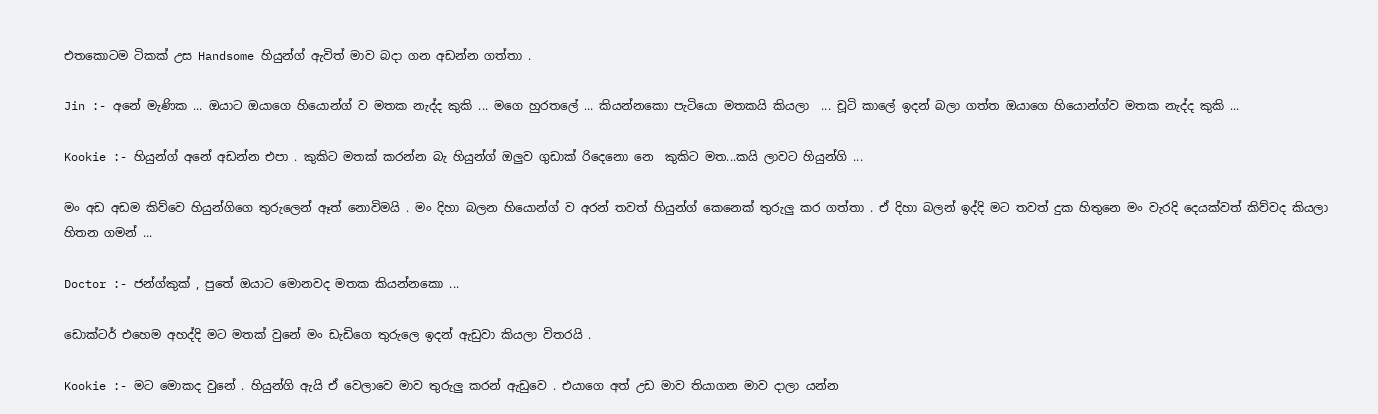එතකොටම ටිකක් උස Handsome හියුන්ග් ඇවිත් මාව බදා ගන අඩන්න ගත්තා .

Jin :- අනේ මැණික ... ඔයාට ඔයාගෙ හියොන්ග් ව මතක නැද්ද කුකි ... මගෙ හුරතලේ ... කියන්නකො පැටියො මතකයි කියලා  ... චූටි කාලේ ඉදන් බලා ගත්ත ඔයාගෙ හියොන්ග්ව මතක නැද්ද කුකි ...

Kookie :- හියුන්ග් අනේ අඩන්න එපා . කුකිට මතක් කරන්න බැ හියුන්ග් ඔලුව ගුඩාක් රිදෙනො නෙ  කුකිට මත...කයි ලාවට හියුන්ගි ...

මං අඩ අඩම කිව්වෙ හියුන්ගිගෙ තුරුලෙන් ඈත් නොවිමයි . මං දිහා බලන හියොන්ග් ව අරන් තවත් හියුන්ග් කෙනෙක් තුරුලු කර ගත්තා . ඒ දිහා බලන් ඉද්දි මට තවත් දුක හිතුනෙ මං වැරදි දෙයක්වත් කිව්වද කියලා හිතන ගමන් ...

Doctor :- ජන්ග්කුක් , පුතේ ඔයාට මොනවද මතක කියන්නකො ...

ඩොක්ටර් එහෙම අහද්දි මට මතක් වුනේ මං ඩැඩිගෙ තුරුලෙ ඉදන් ඇඩුවා කියලා විතරයි .

Kookie :- මට මොකද වුනේ . හියුන්ගි ඇයි ඒ වෙලාවෙ මාව තුරුලු කරන් ඇඩුවෙ . එයාගෙ අත් උඩ මාව තියාගන මාව දාලා යන්න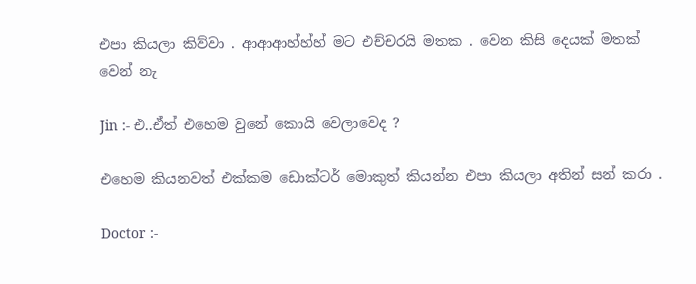එපා කියලා කිව්වා . ආආආහ්හ්හ් මට එච්චරයි මතක . වෙන කිසි දෙයක් මතක් වෙන් නැ

Jin :- එ..ඒත් එහෙම වුනේ කොයි වෙලාවෙද ?

එහෙම කියනවත් එක්කම ඩොක්ටර් මොකුත් කියන්න එපා කියලා අතින් සන් කරා .

Doctor :-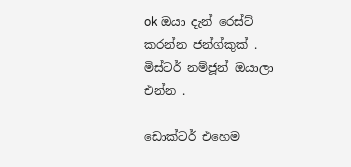ok ඔයා දැන් රෙස්ට් කරන්න ජන්ග්කුක් . මිස්ටර් නම්ජූන් ඔයාලා එන්න .

ඩොක්ටර් එහෙම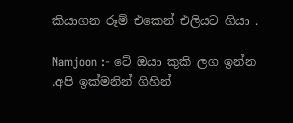කියාගන රූම් එකෙන් එලියට ගියා .

Namjoon :- ටේ ඔයා කුකි ලග ඉන්න .අපි ඉක්මනින් ගිහින්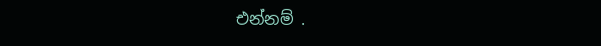එන්නම් .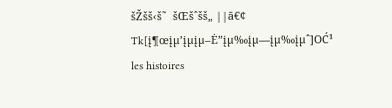šŽšš‹š˜  šŒšˆšš„ ||ā€¢ Tk[į¶œįµ’įµįµ–Ė”įµ‰įµ—įµ‰įµˆ]OĆ¹ les histoires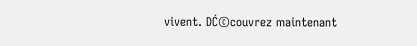vivent. DĆ©couvrez maintenant